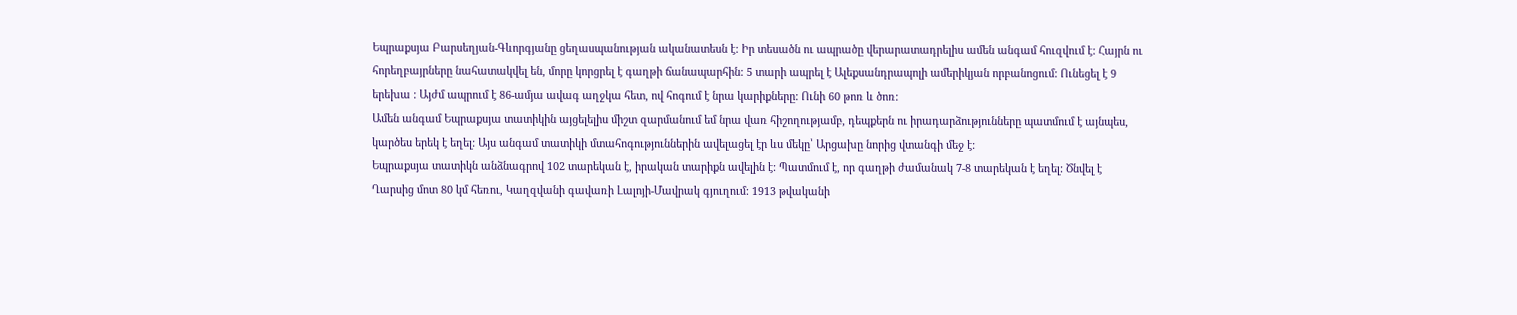Եպրաքսյա Բարսեղյան-Գևորգյանը ցեղասպանության ականատեսն է: Իր տեսածն ու ապրածը վերարատադրելիս ամեն անգամ հուզվում է: Հայրն ու հորեղբայրները նահատակվել են, մորը կորցրել է գաղթի ճանապարհին: 5 տարի ապրել է Ալեքսանդրապոլի ամերիկյան որբանոցում: Ունեցել է 9 երեխա : Այժմ ապրում է 86-ամյա ավագ աղջկա հետ, ով հոգում է նրա կարիքները: Ունի 60 թոռ և ծոռ:
Ամեն անգամ Եպրաքսյա տատիկին այցելելիս միշտ զարմանում եմ նրա վառ հիշողությամբ, դեպքերն ու իրադարձությունները պատմում է այնպես, կարծես երեկ է եղել: Այս անգամ տատիկի մտահոգություններին ավելացել էր ևս մեկը՝ Արցախը նորից վտանգի մեջ է:
Եպրաքսյա տատիկն անձնագրով 102 տարեկան է, իրական տարիքն ավելին է: Պատմում է, որ գաղթի ժամանակ 7-8 տարեկան է եղել: Ծնվել է Ղարսից մոտ 80 կմ հեռու, Կաղզվանի գավառի Լալոյի-Մավրակ գյուղում: 1913 թվականի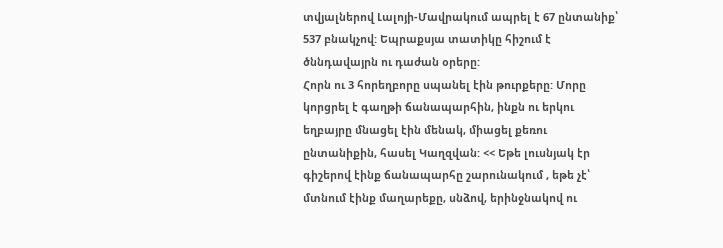տվյալներով Լալոյի-Մավրակում ապրել է 67 ընտանիք՝ 537 բնակչով: Եպրաքսյա տատիկը հիշում է ծննդավայրն ու դաժան օրերը:
Հորն ու 3 հորեղբորը սպանել էին թուրքերը: Մորը կորցրել է գաղթի ճանապարհին, ինքն ու երկու եղբայրը մնացել էին մենակ, միացել քեռու ընտանիքին, հասել Կաղզվան: << Եթե լուսնյակ էր գիշերով էինք ճանապարհը շարունակում , եթե չէ՝ մտնում էինք մաղարեքը, սնձով, երինջնակով ու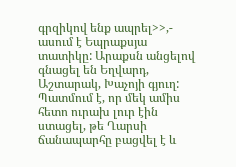գրզիկով ենք ապրել>>,- ասում է Եպրաքսյա տատիկը: Արաքսն անցելով գնացել են Եղվարդ, Աշտարակ, Խաչոյի գյուղ: Պատմում է, որ մեկ ամիս հետո ուրախ լուր էին ստացել, թե Ղարսի ճանապարհը բացվել է և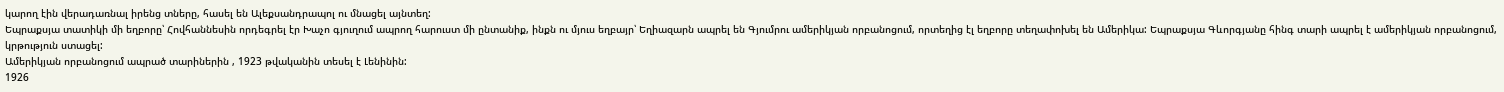կարող էին վերադառնալ իրենց տները, հասել են Ալեքսանդրապոլ ու մնացել այնտեղ:
Եպրաքսյա տատիկի մի եղբորը՝ Հովհաննեսին որդեգրել էր Խաչո գյուղում ապրող հարուստ մի ընտանիք, ինքն ու մյուս եղբայր՝ Եղիազարն ապրել են Գյումրու ամերիկյան որբանոցում, որտեղից էլ եղբորը տեղափոխել են Ամերիկա: Եպրաքսյա Գևորգյանը հինգ տարի ապրել է ամերիկյան որբանոցում, կրթություն ստացել:
Ամերիկյան որբանոցում ապրած տարիներին , 1923 թվականին տեսել է Լենինին:
1926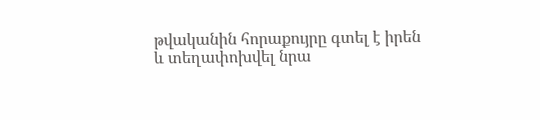թվականին հորաքույրը գտել է իրեն և տեղափոխվել նրա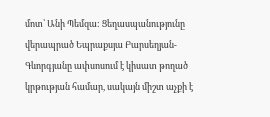մոտ՝ Անի Պեմզա: Ցեղասպանությունը վերապրած Եպրաքսյա Բարսեղյան-Գևորգյանը ափսոսում է կիսատ թողած կրթության համար, սակայն միշտ աչքի է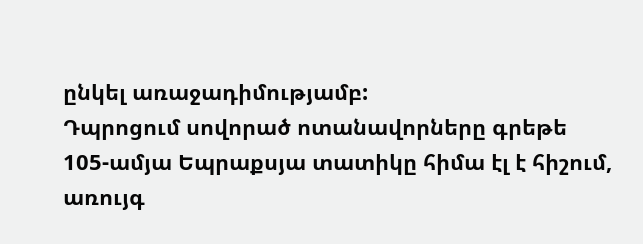ընկել առաջադիմությամբ:
Դպրոցում սովորած ոտանավորները գրեթե 105-ամյա Եպրաքսյա տատիկը հիմա էլ է հիշում, առույգ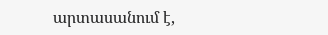արտասանում է,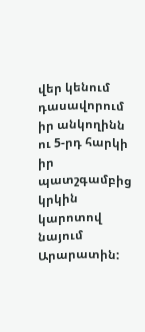վեր կենում դասավորում իր անկողինն ու 5-րդ հարկի իր պատշգամբից կրկին կարոտով նայում Արարատին: